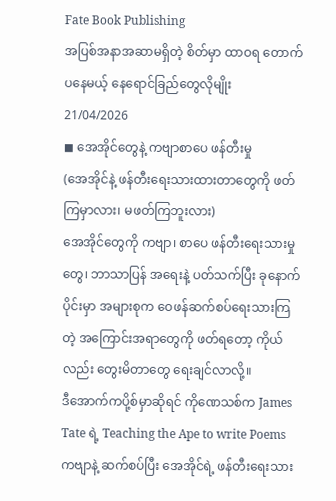Fate Book Publishing
အပြစ်အနာအဆာမရှိတဲ့ စိတ်မှာ ထာဝရ တောက်ပနေမယ့် နေရောင်ခြည်တွေလိုမျိုး
21/04/2026
◼ အေအိုင်တွေနဲ့ ကဗျာစာပေ ဖန်တီးမှု
(အေအိုင်နဲ့ ဖန်တီးရေးသားထားတာတွေကို ဖတ်ကြမှာလား၊ မဖတ်ကြဘူးလား)
အေအိုင်တွေကို ကဗျာ၊ စာပေ ဖန်တီးရေးသားမှုတွေ၊ ဘာသာပြန် အရေးနဲ့ ပတ်သက်ပြီး ခုနောက်ပိုင်းမှာ အများစုက ဝေဖန်ဆက်စပ်ရေးသားကြတဲ့ အကြောင်းအရာတွေကို ဖတ်ရတော့ ကိုယ်လည်း တွေးမိတာတွေ ရေးချင်လာလို့။
ဒီအောက်ကပို့စ်မှာဆိုရင် ကိုဏေသစ်က James Tate ရဲ့ Teaching the Ape to write Poems ကဗျာနဲ့ ဆက်စပ်ပြီး အေအိုင်ရဲ့ ဖန်တီးရေးသား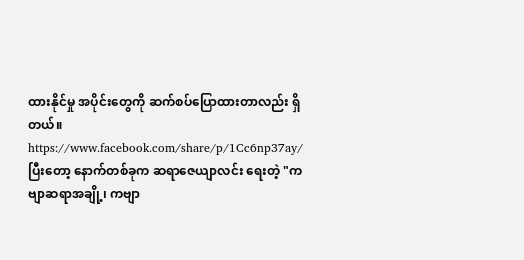ထားနိုင်မှု အပိုင်းတွေကို ဆက်စပ်ပြောထားတာလည်း ရှိတယ်။
https://www.facebook.com/share/p/1Cc6np37ay/
ပြီးတော့ နောက်တစ်ခုက ဆရာဇေယျာလင်း ရေးတဲ့ "ကဗျာဆရာအချို့၊ ကဗျာ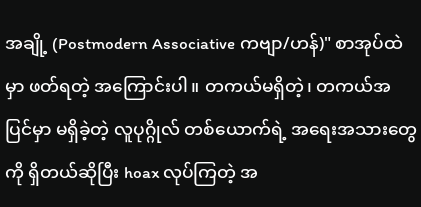အချို့ (Postmodern Associative ကဗျာ/ဟန်)" စာအုပ်ထဲမှာ ဖတ်ရတဲ့ အကြောင်းပါ။ တကယ်မရှိတဲ့၊ တကယ်အပြင်မှာ မရှိခဲ့တဲ့ လူပုဂ္ဂိုလ် တစ်ယောက်ရဲ့ အရေးအသားတွေကို ရှိတယ်ဆိုပြီး hoax လုပ်ကြတဲ့ အ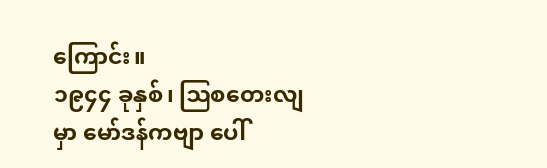ကြောင်း။
၁၉၄၄ ခုနှစ်၊ ဩစတေးလျမှာ မော်ဒန်ကဗျာ ပေါ်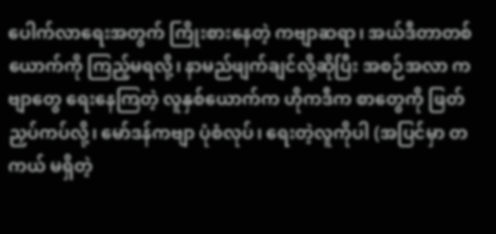ပေါက်လာရေးအတွက် ကြိုးစားနေတဲ့ ကဗျာဆရာ၊ အယ်ဒီတာတစ်ယောက်ကို ကြည့်မရလို့၊ နာမည်ဖျက်ချင်လို့ဆိုပြီး အစဉ်အလာ ကဗျာတွေ ရေးနေကြတဲ့ လူနှစ်ယောက်က ဟိုကဒီက စာတွေကို ဖြတ်ညှပ်ကပ်လို့၊ မော်ဒန်ကဗျာ ပုံစံလုပ်၊ ရေးတဲ့လူကိုပါ (အပြင်မှာ တကယ် မရှိတဲ့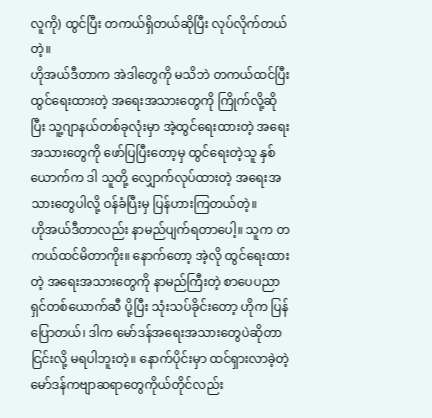လူကို) ထွင်ပြီး တကယ်ရှိတယ်ဆိုပြီး လုပ်လိုက်တယ်တဲ့။
ဟိုအယ်ဒီတာက အဲဒါတွေကို မသိဘဲ တကယ်ထင်ပြီး ထွင်ရေးထားတဲ့ အရေးအသားတွေကို ကြိုက်လို့ဆိုပြီး သူ့ဂျာနယ်တစ်ခုလုံးမှာ အဲ့ထွင်ရေးထားတဲ့ အရေးအသားတွေကို ဖော်ပြပြီးတော့မှ ထွင်ရေးတဲ့သူ နှစ်ယောက်က ဒါ သူတို့ လျှောက်လုပ်ထားတဲ့ အရေးအသားတွေပါလို့ ဝန်ခံပြီးမှ ပြန်ဟားကြတယ်တဲ့။
ဟိုအယ်ဒီတာလည်း နာမည်ပျက်ရတာပေါ့။ သူက တကယ်ထင်မိတာကိုး။ နောက်တော့ အဲ့လို ထွင်ရေးထားတဲ့ အရေးအသားတွေကို နာမည်ကြီးတဲ့ စာပေပညာရှင်တစ်ယောက်ဆီ ပို့ပြီး သုံးသပ်ခိုင်းတော့ ဟိုက ပြန်ပြောတယ်၊ ဒါက မော်ဒန်အရေးအသားတွေပဲဆိုတာ ငြင်းလို့ မရပါဘူးတဲ့။ နောက်ပိုင်းမှာ ထင်ရှားလာခဲ့တဲ့ မော်ဒန်ကဗျာဆရာတွေကိုယ်တိုင်လည်း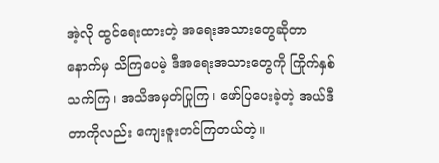အဲ့လို ထွင်ရေးထားတဲ့ အရေးအသားတွေဆိုတာ နောက်မှ သိကြပေမဲ့ ဒီအရေးအသားတွေကို ကြိုက်နှစ်သက်ကြ၊ အသိအမှတ်ပြုကြ၊ ဖော်ပြပေးခဲ့တဲ့ အယ်ဒီတာကိုလည်း ကျေးဇူးတင်ကြတယ်တဲ့။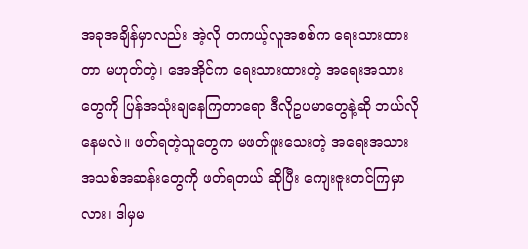အခုအချိန်မှာလည်း အဲ့လို တကယ့်လူအစစ်က ရေးသားထားတာ မဟုတ်တဲ့၊ အေအိုင်က ရေးသားထားတဲ့ အရေးအသားတွေကို ပြန်အသုံးချနေကြတာရော ဒီလိုဥပမာတွေနဲ့ဆို ဘယ်လိုနေမလဲ။ ဖတ်ရတဲ့သူတွေက မဖတ်ဖူးသေးတဲ့ အရေးအသား အသစ်အဆန်းတွေကို ဖတ်ရတယ် ဆိုပြီး ကျေးဇူးတင်ကြမှာလား၊ ဒါမှမ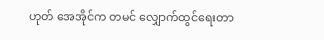ဟုတ် အေအိုင်က တမင် လျှောက်ထွင်ရေးတာ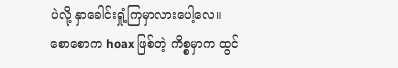ပဲလို့ နှာခေါင်းရှုံ့ကြမှာလားပေါ့လေ။
စောစောက hoax ဖြစ်တဲ့ ကိစ္စမှာက ထွင်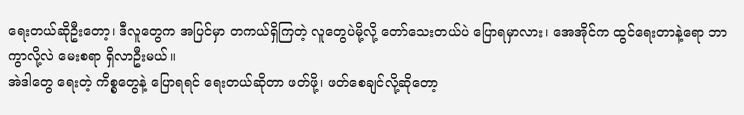ရေးတယ်ဆိုဦးတော့၊ ဒီလူတွေက အပြင်မှာ တကယ်ရှိကြတဲ့ လူတွေပဲမို့လို့ တော်သေးတယ်ပဲ ပြောရမှာလား၊ အေအိုင်က ထွင်ရေးတာနဲ့ရော ဘာကွာလို့လဲ မေးစရာ ရှိလာဦးမယ်။
အဲဒါတွေ ရေးတဲ့ ကိစ္စတွေနဲ့ ပြောရရင် ရေးတယ်ဆိုတာ ဖတ်ဖို့၊ ဖတ်စေချင်လို့ဆိုတော့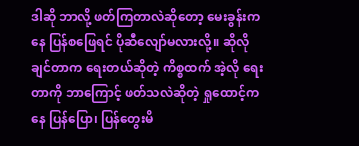ဒါဆို ဘာလို့ ဖတ်ကြတာလဲဆိုတော့ မေးခွန်းကနေ ပြန်စဖြေရင် ပိုဆီလျော်မလားလို့။ ဆိုလိုချင်တာက ရေးတယ်ဆိုတဲ့ ကိစ္စထက် အဲ့လို ရေးတာကို ဘာကြောင့် ဖတ်သလဲဆိုတဲ့ ရှုထောင့်ကနေ ပြန်ပြော၊ ပြန်တွေးမိ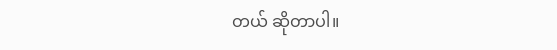တယ် ဆိုတာပါ။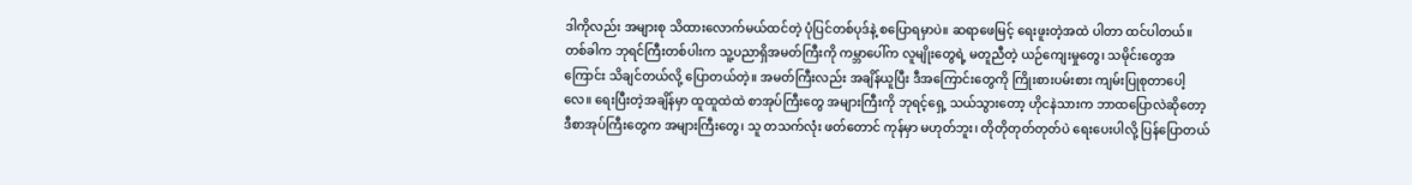ဒါကိုလည်း အများစု သိထားလောက်မယ်ထင်တဲ့ ပုံပြင်တစ်ပုဒ်နဲ့ စပြောရမှာပဲ။ ဆရာဖေမြင့် ရေးဖူးတဲ့အထဲ ပါတာ ထင်ပါတယ်။ တစ်ခါက ဘုရင်ကြီးတစ်ပါးက သူ့ပညာရှိအမတ်ကြီးကို ကမ္ဘာပေါ်က လူမျိုးတွေရဲ့ မတူညီတဲ့ ယဉ်ကျေးမှုတွေ၊ သမိုင်းတွေအကြောင်း သိချင်တယ်လို့ ပြောတယ်တဲ့။ အမတ်ကြီးလည်း အချိန်ယူပြီး ဒီအကြောင်းတွေကို ကြိုးစားပမ်းစား ကျမ်းပြုစုတာပေါ့လေ။ ရေးပြီးတဲ့အချိန်မှာ ထူထူထဲထဲ စာအုပ်ကြီးတွေ အများကြီးကို ဘုရင့်ရှေ့ သယ်သွားတော့ ဟိုငနဲသားက ဘာထပြောလဲဆိုတော့ ဒီစာအုပ်ကြီးတွေက အများကြီးတွေ၊ သူ တသက်လုံး ဖတ်တောင် ကုန်မှာ မဟုတ်ဘူး၊ တိုတိုတုတ်တုတ်ပဲ ရေးပေးပါလို့ ပြန်ပြောတယ်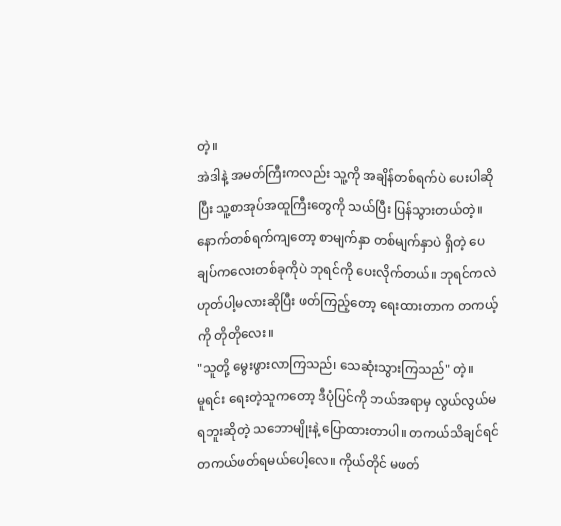တဲ့။
အဲဒါနဲ့ အမတ်ကြီးကလည်း သူ့ကို အချိန်တစ်ရက်ပဲ ပေးပါဆိုပြီး သူ့စာအုပ်အထူကြီးတွေကို သယ်ပြီး ပြန်သွားတယ်တဲ့။ နောက်တစ်ရက်ကျတော့ စာမျက်နှာ တစ်မျက်နှာပဲ ရှိတဲ့ ပေချပ်ကလေးတစ်ခုကိုပဲ ဘုရင်ကို ပေးလိုက်တယ်။ ဘုရင်ကလဲ ဟုတ်ပါ့မလားဆိုပြီး ဖတ်ကြည့်တော့ ရေးထားတာက တကယ့်ကို တိုတိုလေး။
"သူတို့ မွေးဖွားလာကြသည်၊ သေဆုံးသွားကြသည်" တဲ့။
မူရင်း ရေးတဲ့သူကတော့ ဒီပုံပြင်ကို ဘယ်အရာမှ လွယ်လွယ်မရဘူးဆိုတဲ့ သဘောမျိုးနဲ့ ပြောထားတာပါ။ တကယ်သိချင်ရင် တကယ်ဖတ်ရမယ်ပေါ့လေ။ ကိုယ်တိုင် မဖတ်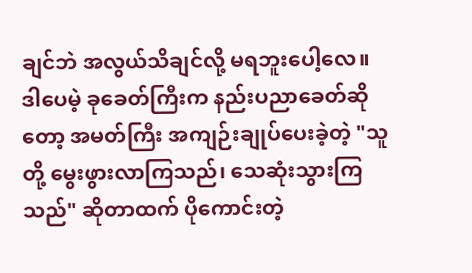ချင်ဘဲ အလွယ်သိချင်လို့ မရဘူးပေါ့လေ။
ဒါပေမဲ့ ခုခေတ်ကြီးက နည်းပညာခေတ်ဆိုတော့ အမတ်ကြီး အကျဉ်းချုပ်ပေးခဲ့တဲ့ "သူတို့ မွေးဖွားလာကြသည်၊ သေဆုံးသွားကြသည်" ဆိုတာထက် ပိုကောင်းတဲ့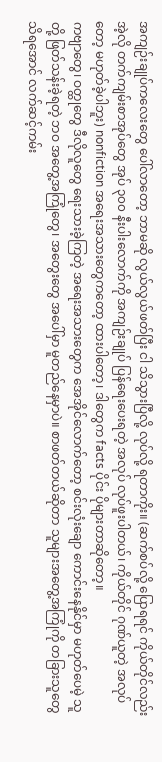အကျဉ်းချုပ်ကလေးတွေ ပေါ်လာတော့ ဘာမဆို လွယ်လွယ်ဖတ်ပြီး ငါ သိသွားပြီလို့ လုပ်လို့ ရတာကိုး။ (ဆက်စပ်လို့ ပြောရရင် ကိုယ်တိုင်လည်း အဲ့လို တက်ကျမ်းစာအုပ်တွေ အုပ် ၃၀၀ နီးပါးလောက်ကို အကျဉ်းချုပ် ပြန်ရေးပေးရတဲ့ အလုပ် လုပ်ဖူးပါတယ်၊ ကိုယ်တိုင် ဂုဏ်ယူတဲ့ အလုပ်တော့ မဟုတ်ခဲ့ပါဘူး) nonfiction အရေးအသားတွေကတော့ ထားပါတော့၊ ဒါတွေက facts ပိုင်း ပိုများတာဆိုတော့။
ကဗျာတွေ၊ ဝတ္ထုတွေ ဒီလိုလူတွေ ရေးသားခဲ့ကြတဲ့ အရေးအသားတွေက အေအိုင်လောက်တော့ စင်းလုံးချော ကောင်းနေနိုင်မှာ မဟုတ်ပေမဲ့ သူတို့ ဖြတ်သန်းခဲ့ရတဲ့ ဘဝ အတွေ့အကြုံတွေ၊ အတွေးတွေ အပေါ်မှာ မူတည်နေမှာပဲ။ စာဖတ်တယ်ဆိုတာ သူများအတွေ့အကြုံကို တခြားသူတွေ သိရအောင် လက်ဆင့်ကမ်း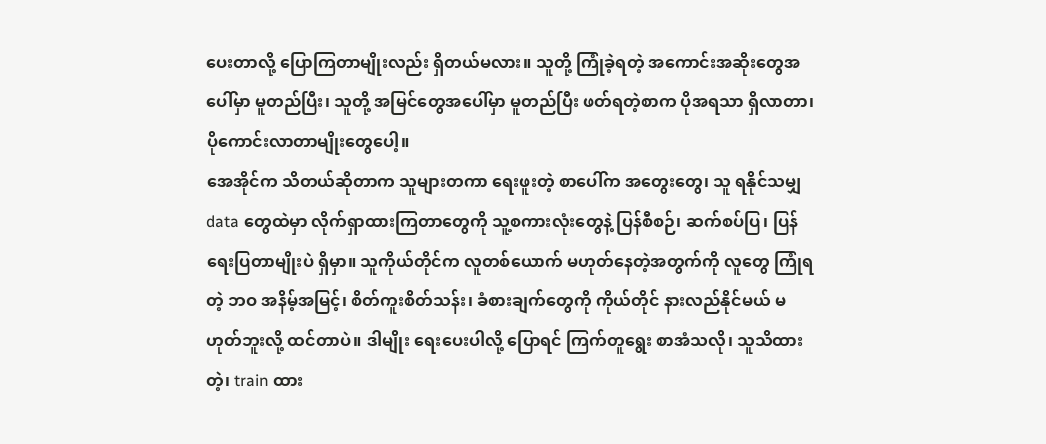ပေးတာလို့ ပြောကြတာမျိုးလည်း ရှိတယ်မလား။ သူတို့ ကြုံခဲ့ရတဲ့ အကောင်းအဆိုးတွေအပေါ်မှာ မူတည်ပြီး၊ သူတို့ အမြင်တွေအပေါ်မှာ မူတည်ပြီး ဖတ်ရတဲ့စာက ပိုအရသာ ရှိလာတာ၊ ပိုကောင်းလာတာမျိုးတွေပေါ့။
အေအိုင်က သိတယ်ဆိုတာက သူများတကာ ရေးဖူးတဲ့ စာပေါ်က အတွေးတွေ၊ သူ ရနိုင်သမျှ data တွေထဲမှာ လိုက်ရှာထားကြတာတွေကို သူ့စကားလုံးတွေနဲ့ ပြန်စီစဉ်၊ ဆက်စပ်ပြ၊ ပြန်ရေးပြတာမျိုးပဲ ရှိမှာ။ သူကိုယ်တိုင်က လူတစ်ယောက် မဟုတ်နေတဲ့အတွက်ကို လူတွေ ကြုံရတဲ့ ဘဝ အနိမ့်အမြင့်၊ စိတ်ကူးစိတ်သန်း၊ ခံစားချက်တွေကို ကိုယ်တိုင် နားလည်နိုင်မယ် မဟုတ်ဘူးလို့ ထင်တာပဲ။ ဒါမျိုး ရေးပေးပါလို့ ပြောရင် ကြက်တူရွေး စာအံသလို၊ သူသိထားတဲ့၊ train ထား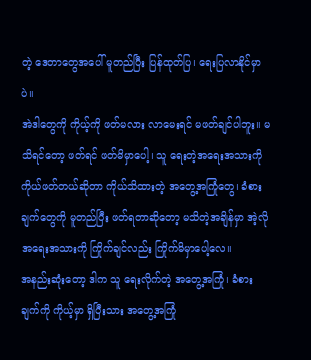တဲ့ ဒေတာတွေအပေါ် မူတည်ပြီး ပြန်ထုတ်ပြ၊ ရေးပြလာနိုင်မှာပဲ။
အဲဒါတွေကို ကိုယ့်ကို ဖတ်မလား လာမေးရင် မဖတ်ချင်ပါဘူး။ မသိရင်တော့ ဖတ်ရင် ဖတ်မိမှာပေါ့၊ သူ ရေးတဲ့အရေးအသားကို ကိုယ်ဖတ်တယ်ဆိုတာ ကိုယ်သိထားတဲ့ အတွေ့အကြုံတွေ၊ ခံစားချက်တွေကို မူတည်ပြီး ဖတ်ရတာဆိုတော့ မသိတဲ့အချိန်မှာ အဲ့လို အရေးအသားကို ကြိုက်ချင်လည်း ကြိုက်မိမှာပေါ့လေ။
အနည်းဆုံးတော့ ဒါက သူ ရေးလိုက်တဲ့ အတွေ့အကြုံ၊ ခံစားချက်ကို ကိုယ့်မှာ ရှိပြီးသား အတွေ့အကြုံ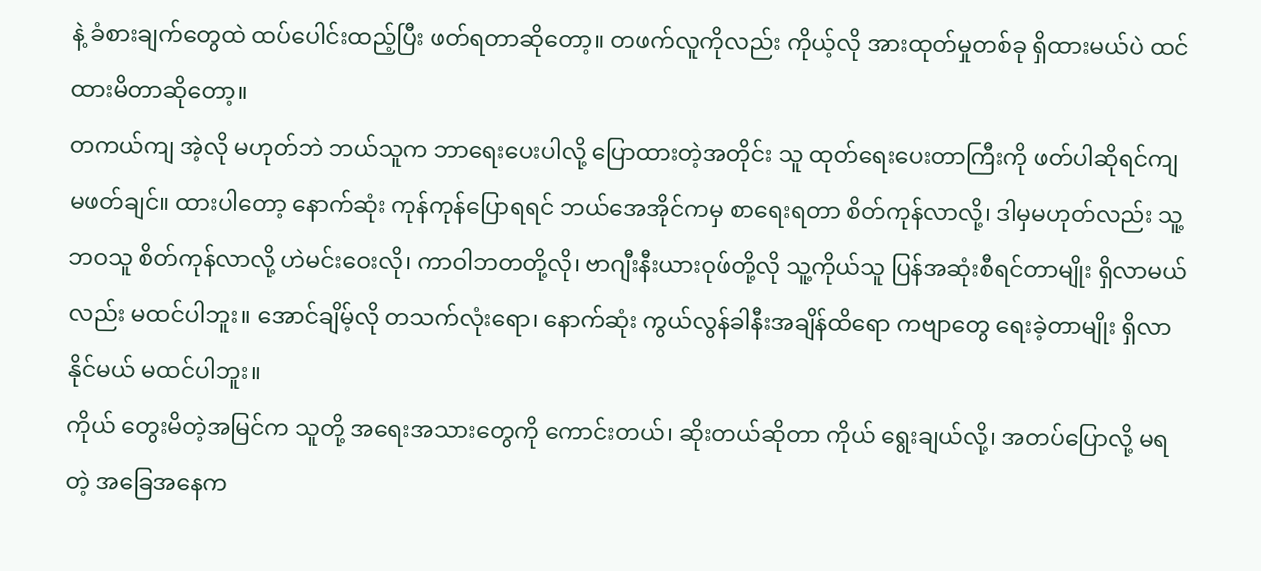နဲ့ ခံစားချက်တွေထဲ ထပ်ပေါင်းထည့်ပြီး ဖတ်ရတာဆိုတော့။ တဖက်လူကိုလည်း ကိုယ့်လို အားထုတ်မှုတစ်ခု ရှိထားမယ်ပဲ ထင်ထားမိတာဆိုတော့။
တကယ်ကျ အဲ့လို မဟုတ်ဘဲ ဘယ်သူက ဘာရေးပေးပါလို့ ပြောထားတဲ့အတိုင်း သူ ထုတ်ရေးပေးတာကြီးကို ဖတ်ပါဆိုရင်ကျ မဖတ်ချင်။ ထားပါတော့ နောက်ဆုံး ကုန်ကုန်ပြောရရင် ဘယ်အေအိုင်ကမှ စာရေးရတာ စိတ်ကုန်လာလို့၊ ဒါမှမဟုတ်လည်း သူ့ဘဝသူ စိတ်ကုန်လာလို့ ဟဲမင်းဝေးလို၊ ကာဝါဘတတို့လို၊ ဗာဂျီးနီးယားဝုဖ်တို့လို သူ့ကိုယ်သူ ပြန်အဆုံးစီရင်တာမျိုး ရှိလာမယ်လည်း မထင်ပါဘူး။ အောင်ချိမ့်လို တသက်လုံးရော၊ နောက်ဆုံး ကွယ်လွန်ခါနီးအချိန်ထိရော ကဗျာတွေ ရေးခဲ့တာမျိုး ရှိလာနိုင်မယ် မထင်ပါဘူး။
ကိုယ် တွေးမိတဲ့အမြင်က သူတို့ အရေးအသားတွေကို ကောင်းတယ်၊ ဆိုးတယ်ဆိုတာ ကိုယ် ရွေးချယ်လို့၊ အတပ်ပြောလို့ မရတဲ့ အခြေအနေက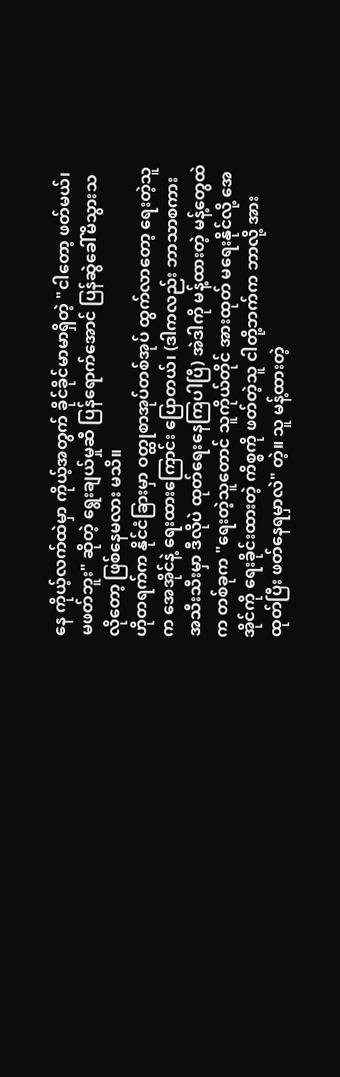နေ ကိုယ့်လက်ထဲမှာ ကိုယ့်အတွက် ခိုင်ခိုင်မာမာရှိတဲ့ "ငါတော့ ဖတ်မယ်၊ မဖတ်ဘူး" ဆိုတဲ့ ရွေးချယ်မှုဆီ ပြန်ရောက်အောင် ပြန်ဆွဲခေါ်မိသွားသလိုတော့ ဖြစ်နေမလား မသိ။
ဟိုတရက်က နိုင်ငံခြားမှာ ဝတ္ထုစာအုပ်တစ်အုပ် ထွက်လာတော့ ရေးတဲ့သူက အေအိုင်နဲ့ ရေးထားကြောင်း ပြောတယ်၊ (ဒါကလည်း ဘာသာစကား အသီးသီးမှာ ဒီလိုပဲ ထုတ်ရေးနေကြပါပြီ) အဲဒါကို မန့်ထားတဲ့ မန့်တွေထဲက တစ်ခုက "ရေးတဲ့သူတောင် သူကိုယ်တိုင် အားထုတ် မရေးနိုင်လို့ အေအိုင်ကို ရေးခိုင်းထားတဲ့ ကိစ္စကို ဖတ်တဲ့သူ ငါတို့ဘက်က ဘာလို့ အားထုတ်ပြီး ဖတ်နေရမှာလဲ" တဲ့။ သူ မန့်ထားတဲ့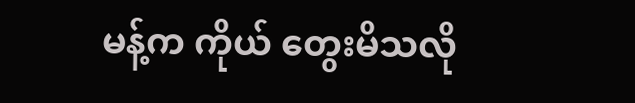မန့်က ကိုယ် တွေးမိသလို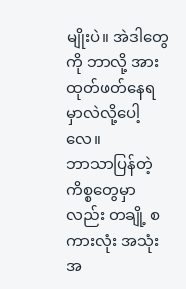မျိုးပဲ။ အဲဒါတွေကို ဘာလို့ အားထုတ်ဖတ်နေရမှာလဲလို့ပေါ့လေ။
ဘာသာပြန်တဲ့ကိစ္စတွေမှာလည်း တချို့ စကားလုံး အသုံးအ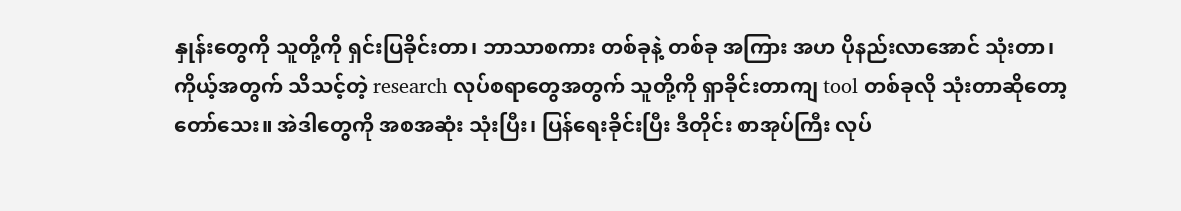နှုန်းတွေကို သူတို့ကို ရှင်းပြခိုင်းတာ၊ ဘာသာစကား တစ်ခုနဲ့ တစ်ခု အကြား အဟ ပိုနည်းလာအောင် သုံးတာ၊ ကိုယ့်အတွက် သိသင့်တဲ့ research လုပ်စရာတွေအတွက် သူတို့ကို ရှာခိုင်းတာကျ tool တစ်ခုလို သုံးတာဆိုတော့ တော်သေး။ အဲဒါတွေကို အစအဆုံး သုံးပြီး၊ ပြန်ရေးခိုင်းပြီး ဒီတိုင်း စာအုပ်ကြီး လုပ်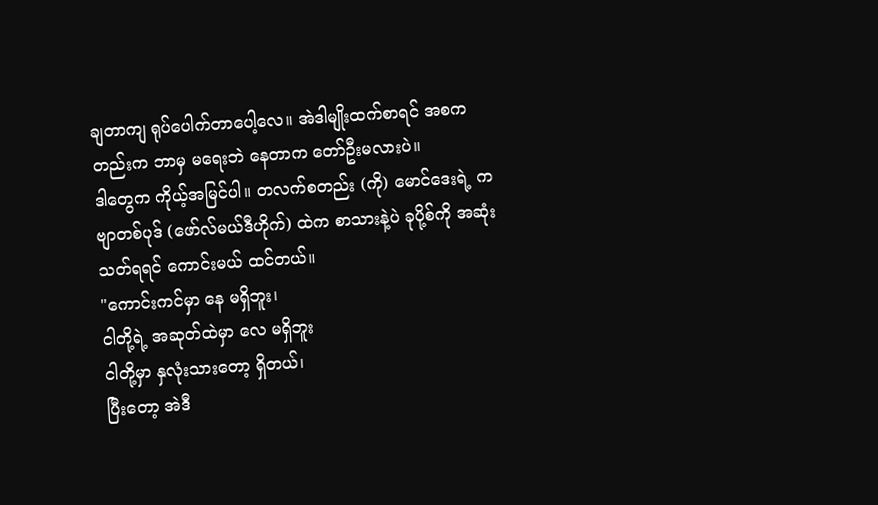ချတာကျ ရုပ်ပေါက်တာပေါ့လေ။ အဲဒါမျိုးထက်စာရင် အစကတည်းက ဘာမှ မရေးဘဲ နေတာက တော်ဦးမလားပဲ။
ဒါတွေက ကိုယ့်အမြင်ပါ။ တလက်စတည်း (ကို) မောင်ဒေးရဲ့ ကဗျာတစ်ပုဒ် (ဖော်လ်မယ်ဒီဟိုက်) ထဲက စာသားနဲ့ပဲ ခုပို့စ်ကို အဆုံးသတ်ရရင် ကောင်းမယ် ထင်တယ်။
"ကောင်းကင်မှာ နေ မရှိဘူး၊
ငါတို့ရဲ့ အဆုတ်ထဲမှာ လေ မရှိဘူး
ငါတို့မှာ နှလုံးသားတော့ ရှိတယ်၊
ပြီးတော့ အဲဒီ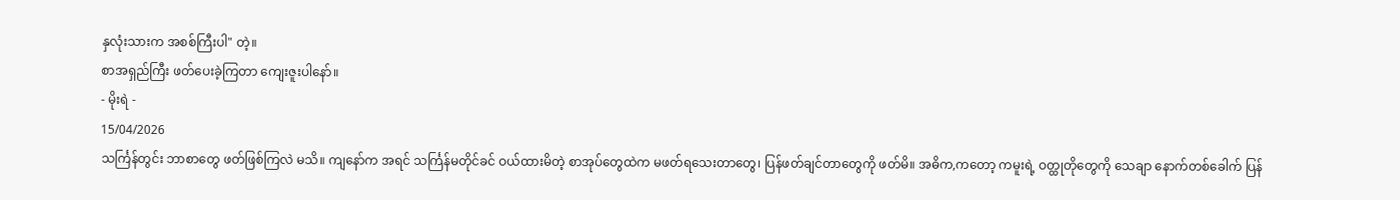နှလုံးသားက အစစ်ကြီးပါ" တဲ့။
စာအရှည်ကြီး ဖတ်ပေးခဲ့ကြတာ ကျေးဇူးပါနော်။
- မိုးရဲ -
15/04/2026
သင်္ကြန်တွင်း ဘာစာတွေ ဖတ်ဖြစ်ကြလဲ မသိ။ ကျနော်က အရင် သင်္ကြန်မတိုင်ခင် ဝယ်ထားမိတဲ့ စာအုပ်တွေထဲက မဖတ်ရသေးတာတွေ၊ ပြန်ဖတ်ချင်တာတွေကို ဖတ်မိ။ အဓိက,ကတော့ ကမူးရဲ့ ဝတ္ထုတိုတွေကို သေချာ နောက်တစ်ခေါက် ပြန်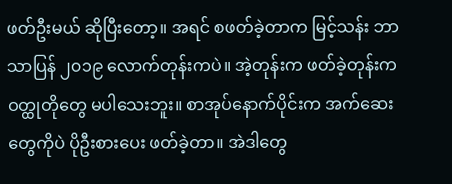ဖတ်ဦးမယ် ဆိုပြီးတော့။ အရင် စဖတ်ခဲ့တာက မြင့်သန်း ဘာသာပြန် ၂၀၁၉ လောက်တုန်းကပဲ။ အဲ့တုန်းက ဖတ်ခဲ့တုန်းက ဝတ္ထုတိုတွေ မပါသေးဘူး။ စာအုပ်နောက်ပိုင်းက အက်ဆေးတွေကိုပဲ ပိုဦးစားပေး ဖတ်ခဲ့တာ။ အဲဒါတွေ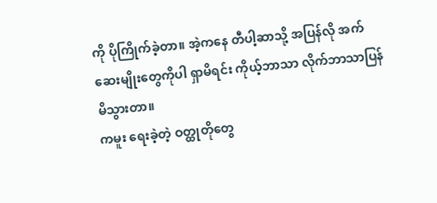ကို ပိုကြိုက်ခဲ့တာ။ အဲ့ကနေ တီပါ့ဆာသို့ အပြန်လို အက်ဆေးမျိုးတွေကိုပါ ရှာမိရင်း ကိုယ့်ဘာသာ လိုက်ဘာသာပြန်မိသွားတာ။
ကမူး ရေးခဲ့တဲ့ ဝတ္ထုတိုတွေ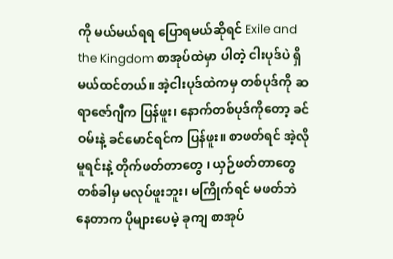ကို မယ်မယ်ရရ ပြောရမယ်ဆိုရင် Exile and the Kingdom စာအုပ်ထဲမှာ ပါတဲ့ ငါးပုဒ်ပဲ ရှိမယ်ထင်တယ်။ အဲ့ငါးပုဒ်ထဲကမှ တစ်ပုဒ်ကို ဆရာဇော်ဂျီက ပြန်ဖူး၊ နောက်တစ်ပုဒ်ကိုတော့ ခင်ဝမ်းနဲ့ ခင်မောင်ရင်က ပြန်ဖူး။ စာဖတ်ရင် အဲ့လို မူရင်းနဲ့ တိုက်ဖတ်တာတွေ ၊ ယှဉ်ဖတ်တာတွေ တစ်ခါမှ မလုပ်ဖူးဘူး၊ မကြိုက်ရင် မဖတ်ဘဲ နေတာက ပိုများပေမဲ့ ခုကျ စာအုပ်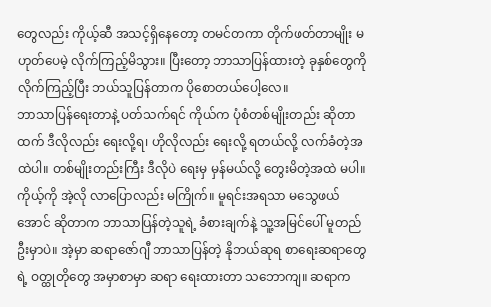တွေလည်း ကိုယ့်ဆီ အသင့်ရှိနေတော့ တမင်တကာ တိုက်ဖတ်တာမျိုး မဟုတ်ပေမဲ့ လိုက်ကြည့်မိသွား။ ပြီးတော့ ဘာသာပြန်ထားတဲ့ ခုနှစ်တွေကို လိုက်ကြည့်ပြီး ဘယ်သူပြန်တာက ပိုစောတယ်ပေါ့လေ။
ဘာသာပြန်ရေးတာနဲ့ ပတ်သက်ရင် ကိုယ်က ပုံစံတစ်မျိုးတည်း ဆိုတာထက် ဒီလိုလည်း ရေးလို့ရ၊ ဟိုလိုလည်း ရေးလို့ ရတယ်လို့ လက်ခံတဲ့အထဲပါ။ တစ်မျိုးတည်းကြီး ဒီလိုပဲ ရေးမှ မှန်မယ်လို့ တွေးမိတဲ့အထဲ မပါ။ ကိုယ့်ကို အဲ့လို လာပြောလည်း မကြိုက်။ မူရင်းအရသာ မသွေဖယ်အောင် ဆိုတာက ဘာသာပြန်တဲ့သူရဲ့ ခံစားချက်နဲ့ သူ့အမြင်ပေါ် မူတည်ဦးမှာပဲ။ အဲ့မှာ ဆရာဇော်ဂျီ ဘာသာပြန်တဲ့ နိုဘယ်ဆုရ စာရေးဆရာတွေရဲ့ ဝတ္ထုတိုတွေ အမှာစာမှာ ဆရာ ရေးထားတာ သဘောကျ။ ဆရာက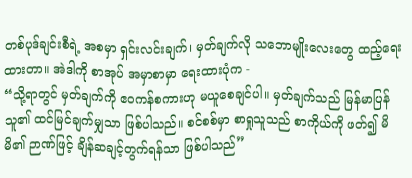တစ်ပုဒ်ချင်းစီရဲ့ အစမှာ ရှင်းလင်းချက်၊ မှတ်ချက်လို သဘောမျိုးလေးတွေ ထည့်ရေးထားတာ။ အဲဒါကို စာအုပ် အမှာစာမှာ ရေးထားပုံက -
“သို့ရာတွင် မှတ်ချက်ကို ဧဝကန်စကားဟု မယူစေချင်ပါ။ မှတ်ချက်သည် မြန်မာပြန်သူ၏ ထင်မြင်ချက်မျှသာ ဖြစ်ပါသည်။ စင်စစ်မှာ စာရှုသူသည် စာကိုယ်ကို ဖတ်၍ မိမိ၏ ဉာဏ်ဖြင့် ချိန်ဆချင့်တွက်ရန်သာ ဖြစ်ပါသည်”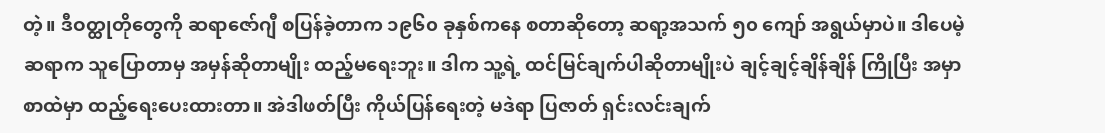တဲ့။ ဒီဝတ္ထုတိုတွေကို ဆရာဇော်ဂျီ စပြန်ခဲ့တာက ၁၉၆၀ ခုနှစ်ကနေ စတာဆိုတော့ ဆရာ့အသက် ၅၀ ကျော် အရွယ်မှာပဲ။ ဒါပေမဲ့ ဆရာက သူပြောတာမှ အမှန်ဆိုတာမျိုး ထည့်မရေးဘူး။ ဒါက သူ့ရဲ့ ထင်မြင်ချက်ပါဆိုတာမျိုးပဲ ချင့်ချင့်ချိန်ချိန် ကြိုပြီး အမှာစာထဲမှာ ထည့်ရေးပေးထားတာ။ အဲဒါဖတ်ပြီး ကိုယ်ပြန်ရေးတဲ့ မဒဲရာ ပြဇာတ် ရှင်းလင်းချက်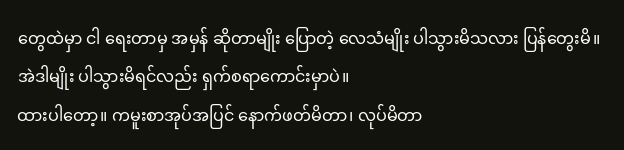တွေထဲမှာ ငါ ရေးတာမှ အမှန် ဆိုတာမျိုး ပြောတဲ့ လေသံမျိုး ပါသွားမိသလား ပြန်တွေးမိ။ အဲဒါမျိုး ပါသွားမိရင်လည်း ရှက်စရာကောင်းမှာပဲ။
ထားပါတော့။ ကမူးစာအုပ်အပြင် နောက်ဖတ်မိတာ၊ လုပ်မိတာ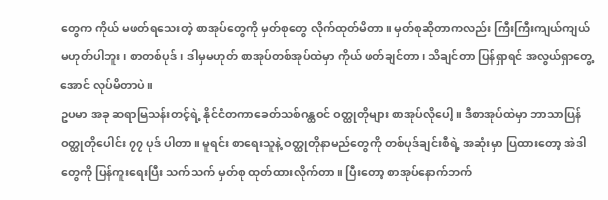တွေက ကိုယ် မဖတ်ရသေးတဲ့ စာအုပ်တွေကို မှတ်စုတွေ လိုက်ထုတ်မိတာ။ မှတ်စုဆိုတာကလည်း ကြီးကြီးကျယ်ကျယ် မဟုတ်ပါဘူး၊ စာတစ်ပုဒ်၊ ဒါမှမဟုတ် စာအုပ်တစ်အုပ်ထဲမှာ ကိုယ် ဖတ်ချင်တာ၊ သိချင်တာ ပြန်ရှာရင် အလွယ်ရှာတွေ့အောင် လုပ်မိတာပဲ။
ဥပမာ အခု ဆရာမြသန်းတင့်ရဲ့ နိုင်ငံတကာခေတ်သစ်ဂန္ထဝင် ဝတ္ထုတိုများ စာအုပ်လိုပေါ့။ ဒီစာအုပ်ထဲမှာ ဘာသာပြန် ဝတ္ထုတိုပေါင်း ၇၇ ပုဒ် ပါတာ။ မူရင်း စာရေးသူနဲ့ ဝတ္ထုတိုနာမည်တွေကို တစ်ပုဒ်ချင်းစီရဲ့ အဆုံးမှာ ပြထားတော့ အဲဒါတွေကို ပြန်ကူးရေးပြီး သက်သက် မှတ်စု ထုတ်ထားလိုက်တာ။ ပြီးတော့ စာအုပ်နောက်ဘက်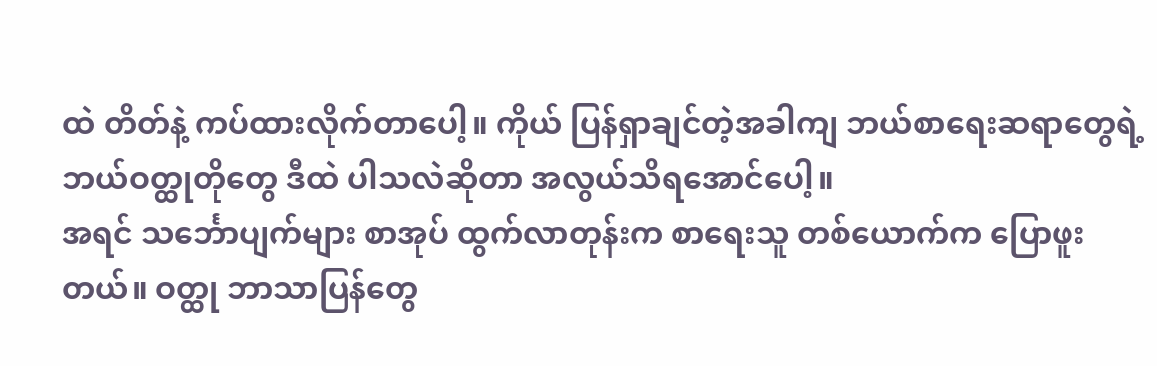ထဲ တိတ်နဲ့ ကပ်ထားလိုက်တာပေါ့။ ကိုယ် ပြန်ရှာချင်တဲ့အခါကျ ဘယ်စာရေးဆရာတွေရဲ့ ဘယ်ဝတ္ထုတိုတွေ ဒီထဲ ပါသလဲဆိုတာ အလွယ်သိရအောင်ပေါ့။
အရင် သင်္ဘောပျက်များ စာအုပ် ထွက်လာတုန်းက စာရေးသူ တစ်ယောက်က ပြောဖူးတယ်။ ဝတ္ထု ဘာသာပြန်တွေ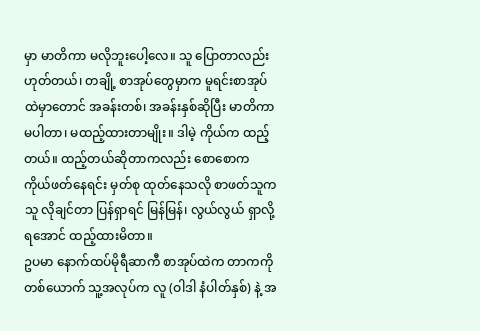မှာ မာတိကာ မလိုဘူးပေါ့လေ။ သူ ပြောတာလည်း ဟုတ်တယ်၊ တချို့ စာအုပ်တွေမှာက မူရင်းစာအုပ်ထဲမှာတောင် အခန်းတစ်၊ အခန်းနှစ်ဆိုပြီး မာတိကာ မပါတာ၊ မထည့်ထားတာမျိုး။ ဒါမဲ့ ကိုယ်က ထည့်တယ်။ ထည့်တယ်ဆိုတာကလည်း စောစောက ကိုယ်ဖတ်နေရင်း မှတ်စု ထုတ်နေသလို စာဖတ်သူက သူ လိုချင်တာ ပြန်ရှာရင် မြန်မြန်၊ လွယ်လွယ် ရှာလို့ ရအောင် ထည့်ထားမိတာ။
ဥပမာ နောက်ထပ်မိုရီဆာကီ စာအုပ်ထဲက တာကကိုတစ်ယောက် သူ့အလုပ်က လူ (ဝါဒါ နံပါတ်နှစ်) နဲ့ အ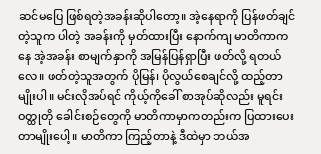ဆင်မပြေ ဖြစ်ရတဲ့အခန်းဆိုပါတော့။ အဲ့နေရာကို ပြန်ဖတ်ချင်တဲ့သူက ပါတဲ့ အခန်းကို မှတ်ထားပြီး နောက်ကျ မာတိကာကနေ အဲ့အခန်း စာမျက်နှာကို အမြန်ပြန်ရှာပြီး ဖတ်လို့ ရတယ်လေ။ ဖတ်တဲ့သူအတွက် ပိုမြန်၊ ပိုလွယ်စေချင်လို့ ထည့်တာမျိုးပါ။ မင်းလိုအပ်ရင် ကိုယ့်ကိုခေါ် စာအုပ်ဆိုလည်း မူရင်း ဝတ္ထုတို ခေါင်းစဉ်တွေကို မာတိကာမှာကတည်းက ပြထားပေးတာမျိုးပေါ့။ မာတိကာ ကြည့်တာနဲ့ ဒီထဲမှာ ဘယ်အ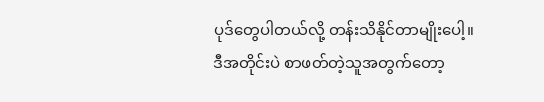ပုဒ်တွေပါတယ်လို့ တန်းသိနိုင်တာမျိုးပေါ့။
ဒီအတိုင်းပဲ စာဖတ်တဲ့သူအတွက်တော့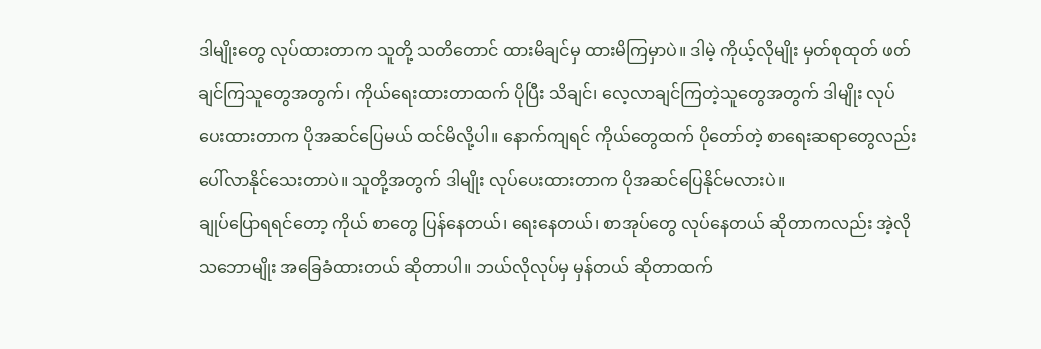ဒါမျိုးတွေ လုပ်ထားတာက သူတို့ သတိတောင် ထားမိချင်မှ ထားမိကြမှာပဲ။ ဒါမဲ့ ကိုယ့်လိုမျိုး မှတ်စုထုတ် ဖတ်ချင်ကြသူတွေအတွက်၊ ကိုယ်ရေးထားတာထက် ပိုပြီး သိချင်၊ လေ့လာချင်ကြတဲ့သူတွေအတွက် ဒါမျိုး လုပ်ပေးထားတာက ပိုအဆင်ပြေမယ် ထင်မိလို့ပါ။ နောက်ကျရင် ကိုယ်တွေထက် ပိုတော်တဲ့ စာရေးဆရာတွေလည်း ပေါ်လာနိုင်သေးတာပဲ။ သူတို့အတွက် ဒါမျိုး လုပ်ပေးထားတာက ပိုအဆင်ပြေနိုင်မလားပဲ။
ချုပ်ပြောရရင်တော့ ကိုယ် စာတွေ ပြန်နေတယ်၊ ရေးနေတယ်၊ စာအုပ်တွေ လုပ်နေတယ် ဆိုတာကလည်း အဲ့လို သဘောမျိုး အခြေခံထားတယ် ဆိုတာပါ။ ဘယ်လိုလုပ်မှ မှန်တယ် ဆိုတာထက်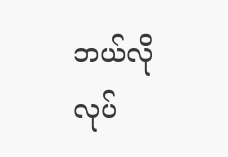ဘယ်လိုလုပ်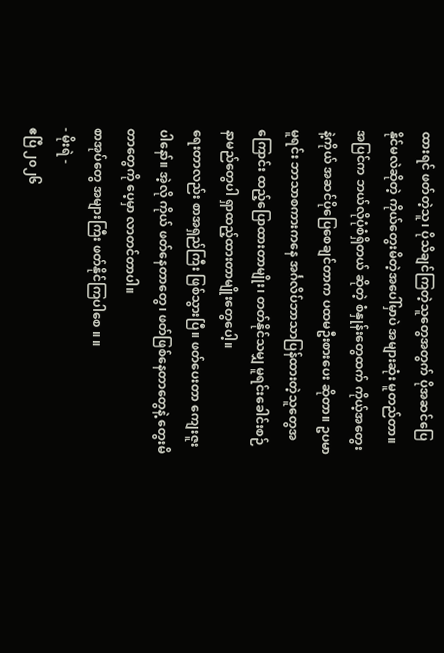ထားရင် ဖတ်တဲ့သူ၊ ပိုသိချင်ကြတဲ့သူတွေအတွက် ပိုအဆင်ပြေနိုင်မလဲဆိုတဲ့ ကိုယ်တွေးမိတဲ့အပေါ်မှာပဲ အများဆုံး မူတည်တာ။ အပြင်က ဘယ်လိုပုံစံရှိတယ် ဆိုတဲ့ စံနှုန်းတွေထက် ကိုယ့်အတွေးနဲ့ကိုယ် အဆင်ပိုပြေစေချင်တာက ပထမဦးစားပေး ဆိုတာ။ ဥပမာ မူရင်း ဘာသာစကားကနေ အင်္ဂလိပ်ဘာသာပြန်ထားတဲ့သူတွေအကြောင်း ထည့်ပြောထားတာမျိုး၊ တတ်နိုင်သမျှ မူရင်းခေါင်းစဉ်နာမည်တွေပါ ရှာထည့်ထားတာမျိုးတွေပေါ့။
ရေးတာလည်း စာအရှည်ကြီး ဖြစ်သွားပြီ။ ဖတ်ပေးတာ ကျေးဇူးပါနော်။ အဲ့လို ကိုယ် ဖတ်နေတာတွေ၊ ဖတ်ဖြစ်နေတာတွေနဲ့ တွေးမိတာတွေကို ပေ့မှာ လာတင်တာပါ။
စာအုပ်တွေ အများကြီး ဖတ်နိုင်ကြပါစေ ။ ။
- မိုးရဲ -
ဧပြီ ၂၀၂၆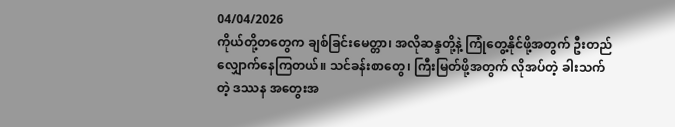04/04/2026
ကိုယ်တို့တတွေက ချစ်ခြင်းမေတ္တာ၊ အလိုဆန္ဒတို့နဲ့ ကြုံတွေ့နိုင်ဖို့အတွက် ဦးတည်လျှောက်နေကြတယ်။ သင်ခန်းစာတွေ၊ ကြီးမြတ်ဖို့အတွက် လိုအပ်တဲ့ ခါးသက်တဲ့ ဒဿန အတွေးအ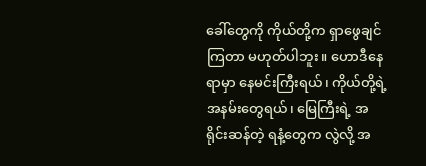ခေါ်တွေကို ကိုယ်တို့က ရှာဖွေချင်ကြတာ မဟုတ်ပါဘူး။ ဟောဒီနေရာမှာ နေမင်းကြီးရယ်၊ ကိုယ်တို့ရဲ့ အနမ်းတွေရယ်၊ မြေကြီးရဲ့ အရိုင်းဆန်တဲ့ ရနံ့တွေက လွဲလို့ အ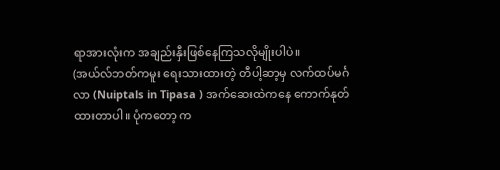ရာအားလုံးက အချည်းနှီးဖြစ်နေကြသလိုမျိုးပါပဲ။
(အယ်လ်ဘတ်ကမူး ရေးသားထားတဲ့ တီပါ့ဆာ့မှ လက်ထပ်မင်္ဂလာ (Nuiptals in Tipasa ) အက်ဆေးထဲကနေ ကောက်နုတ်ထားတာပါ။ ပုံကတော့ က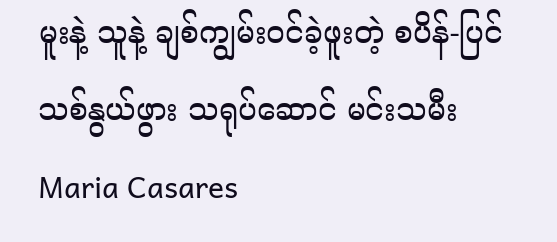မူးနဲ့ သူနဲ့ ချစ်ကျွမ်းဝင်ခဲ့ဖူးတဲ့ စပိန်-ပြင်သစ်နွယ်ဖွား သရုပ်ဆောင် မင်းသမီး Maria Casares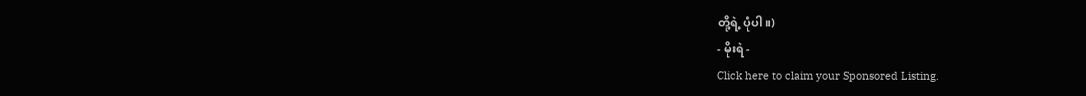တို့ရဲ့ ပုံပါ။)
- မိုးရဲ -
Click here to claim your Sponsored Listing.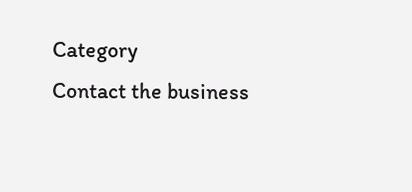Category
Contact the business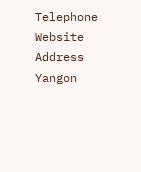Telephone
Website
Address
Yangon